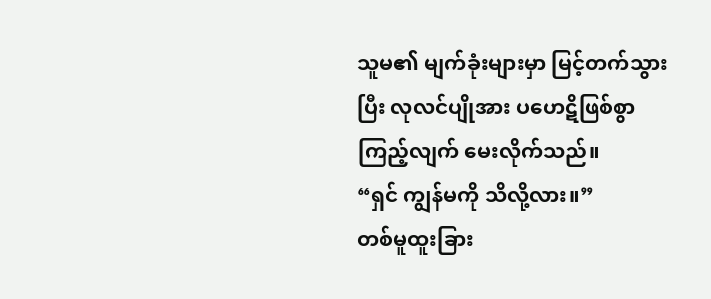သူမ၏ မျက်ခုံးများမှာ မြင့်တက်သွားပြီး လုလင်ပျိုအား ပဟေဋိဖြစ်စွာ ကြည့်လျက် မေးလိုက်သည်။
“ရှင် ကျွန်မကို သိလို့လား။”
တစ်မူထူးခြား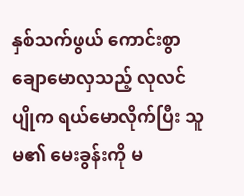နှစ်သက်ဖွယ် ကောင်းစွာ ချောမောလှသည့် လုလင်ပျိုက ရယ်မောလိုက်ပြီး သူမ၏ မေးခွန်းကို မ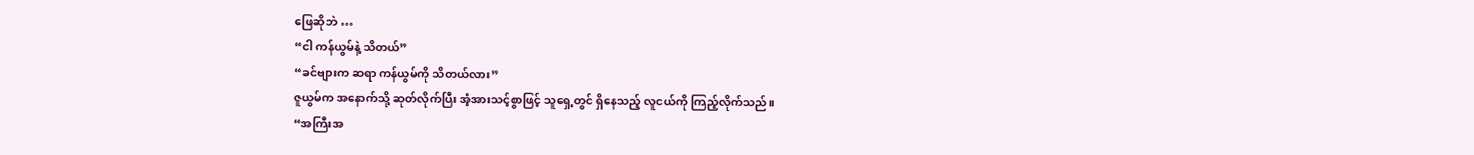ဖြေဆိုဘဲ …
“ငါ ကန်ယွမ်နဲ့ သိတယ်”
“ခင်ဗျားက ဆရာ ကန်ယွမ်ကို သိတယ်လား”
ဇူယွမ်က အနောက်သို့ ဆုတ်လိုက်ပြီး အံ့အားသင့်စွာဖြင့် သူရှေ့တွင် ရှိနေသည့် လူငယ်ကို ကြည့်လိုက်သည်။
“အကြီးအ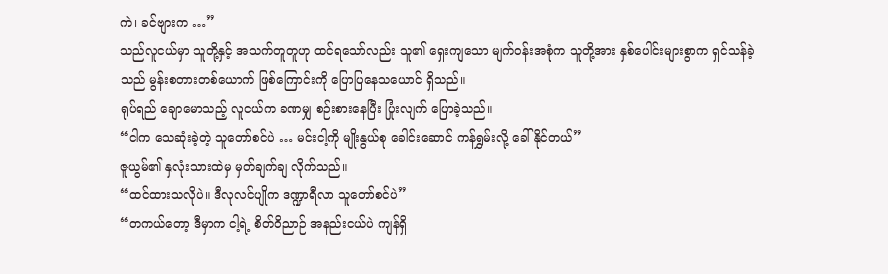ကဲ၊ ခင်ဗျားက …”
သည်လူငယ်မှာ သူတို့နှင့် အသက်တူတူဟု ထင်ရသော်လည်း သူ၏ ရှေးကျသော မျက်ဝန်းအစုံက သူတို့အား နှစ်ပေါင်းများစွာက ရှင်သန်ခဲ့သည် မွန်းစတားတစ်ယောက် ဖြစ်ကြောင်းကို ပြောပြနေသယောင် ရှိသည်။
ရုပ်ရည် ချောမောသည့် လူငယ်က ခဏမျှ စဉ်းစားနေပြီး ပြုံးလျက် ပြောခဲ့သည်။
“ငါက သေဆုံးခဲ့တဲ့ သူတော်စင်ပဲ … မင်းငါ့ကို မျိုးနွယ်စု ခေါင်းဆောင် ကန်ရွှမ်းလို့ ခေါ်နိုင်တယ်”
ဇူယွမ်၏ နှလုံးသားထဲမှ မှတ်ချက်ချ လိုက်သည်။
“ထင်ထားသလိုပဲ။ ဒီလုလင်ပျိုက ဒဏ္ဍာရီလာ သူတော်စင်ပဲ”
“တကယ်တော့ ဒီမှာက ငါ့ရဲ့ စိတ်ဝိညာဉ် အနည်းငယ်ပဲ ကျန်ရှိ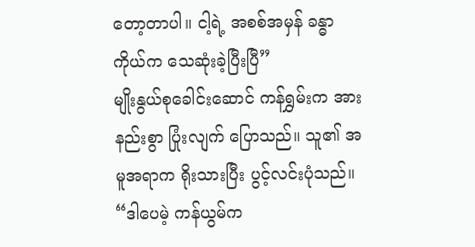တော့တာပါ။ ငါ့ရဲ့ အစစ်အမှန် ခန္ဓာကိုယ်က သေဆုံးခဲ့ပြီးပြီ”
မျိုးနွယ်စုခေါင်းဆောင် ကန်ရွှမ်းက အားနည်းစွာ ပြုံးလျက် ပြောသည်။ သူ၏ အမူအရာက ရိုးသားပြီး ပွင့်လင်းပုံသည်။
“ဒါပေမဲ့ ကန်ယွမ်က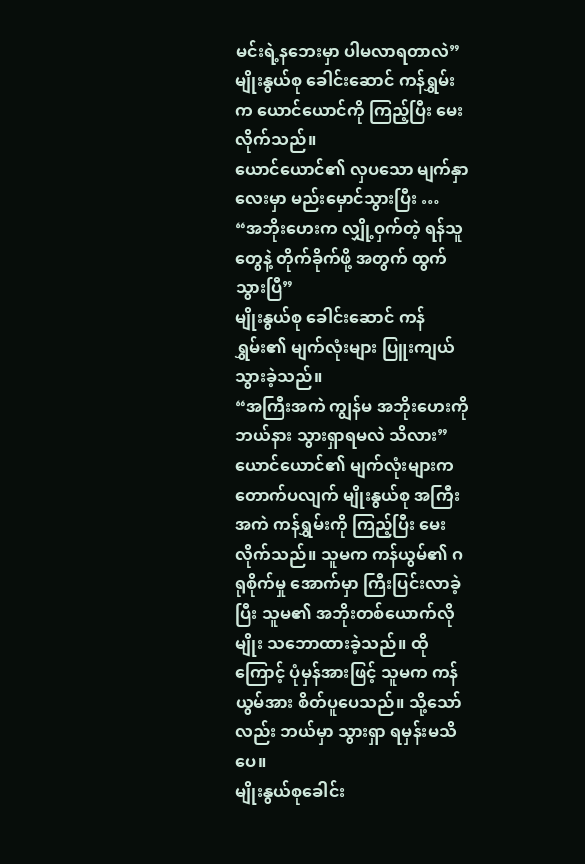မင်းရဲ့နဘေးမှာ ပါမလာရတာလဲ”
မျိုးနွယ်စု ခေါင်းဆောင် ကန်ရွှမ်းက ယောင်ယောင်ကို ကြည့်ပြီး မေးလိုက်သည်။
ယောင်ယောင်၏ လှပသော မျက်နှာလေးမှာ မည်းမှောင်သွားပြီး …
“အဘိုးဟေးက လျှို့ဝှက်တဲ့ ရန်သူတွေနဲ့ တိုက်ခိုက်ဖို့ အတွက် ထွက်သွားပြီ”
မျိုးနွယ်စု ခေါင်းဆောင် ကန်ရွှမ်း၏ မျက်လုံးများ ပြူးကျယ် သွားခဲ့သည်။
“အကြီးအကဲ ကျွန်မ အဘိုးဟေးကို ဘယ်နား သွားရှာရမလဲ သိလား”
ယောင်ယောင်၏ မျက်လုံးများက တောက်ပလျက် မျိုးနွယ်စု အကြီးအကဲ ကန်ရွှမ်းကို ကြည့်ပြီး မေးလိုက်သည်။ သူမက ကန်ယွမ်၏ ဂရုစိုက်မှု အောက်မှာ ကြီးပြင်းလာခဲ့ပြီး သူမ၏ အဘိုးတစ်ယောက်လိုမျိုး သဘောထားခဲ့သည်။ ထိုကြောင့် ပုံမှန်အားဖြင့် သူမက ကန်ယွမ်အား စိတ်ပူပေသည်။ သို့သော်လည်း ဘယ်မှာ သွားရှာ ရမှန်းမသိပေ။
မျိုးနွယ်စုခေါင်း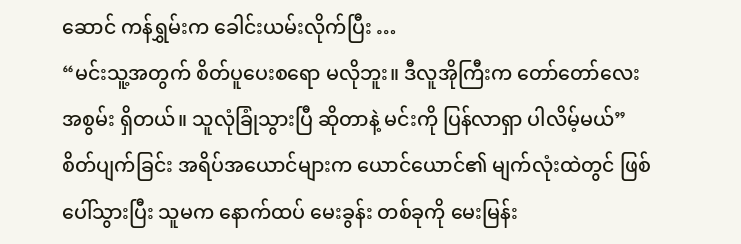ဆောင် ကန်ရွှမ်းက ခေါင်းယမ်းလိုက်ပြီး …
“မင်းသူ့အတွက် စိတ်ပူပေးစရော မလိုဘူး။ ဒီလူအိုကြီးက တော်တော်လေး အစွမ်း ရှိတယ်။ သူလုံခြုံသွားပြီ ဆိုတာနဲ့ မင်းကို ပြန်လာရှာ ပါလိမ့်မယ်”
စိတ်ပျက်ခြင်း အရိပ်အယောင်များက ယောင်ယောင်၏ မျက်လုံးထဲတွင် ဖြစ်ပေါ်သွားပြီး သူမက နောက်ထပ် မေးခွန်း တစ်ခုကို မေးမြန်း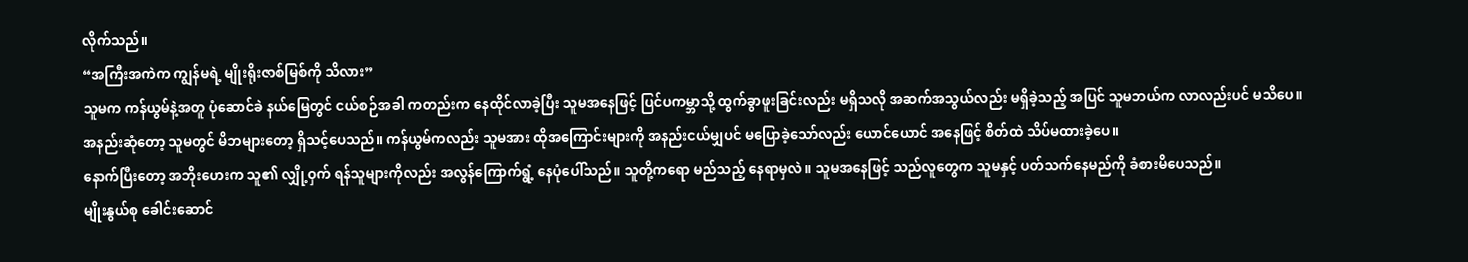လိုက်သည်။
“အကြီးအကဲက ကျွန်မရဲ့ မျိုးရိုးဇာစ်မြစ်ကို သိလား”
သူမက ကန်ယွမ်နဲ့အတူ ပုံဆောင်ခဲ နယ်မြေတွင် ငယ်စဉ်အခါ ကတည်းက နေထိုင်လာခဲ့ပြီး သူမအနေဖြင့် ပြင်ပကမ္ဘာသို့ ထွက်ခွာဖူးခြင်းလည်း မရှိသလို အဆက်အသွယ်လည်း မရှိခဲ့သည့် အပြင် သူမဘယ်က လာလည်းပင် မသိပေ။
အနည်းဆုံတော့ သူမတွင် မိဘများတော့ ရှိသင့်ပေသည်။ ကန်ယွမ်ကလည်း သူမအား ထိုအကြောင်းများကို အနည်းငယ်မျှပင် မပြောခဲ့သော်လည်း ယောင်ယောင် အနေဖြင့် စိတ်ထဲ သိပ်မထားခဲ့ပေ။
နောက်ပြီးတော့ အဘိုးဟေးက သူ၏ လျှို့ဝှက် ရန်သူများကိုလည်း အလွန်ကြောက်ရွံ့ နေပုံပေါ်သည်။ သူတို့ကရော မည်သည့် နေရာမှလဲ။ သူမအနေဖြင့် သည်လူတွေက သူမနှင့် ပတ်သက်နေမည်ကို ခံစားမိပေသည်။
မျိုးနွယ်စု ခေါင်းဆောင်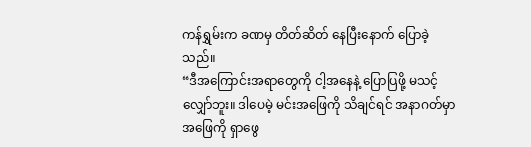ကန်ရွှမ်းက ခဏမှ တိတ်ဆိတ် နေပြီးနောက် ပြောခဲ့သည်။
“ဒီအကြောင်းအရာတွေကို ငါ့အနေနဲ့ ပြောပြဖို့ မသင့်လျှော်ဘူး။ ဒါပေမဲ့ မင်းအဖြေကို သိချင်ရင် အနာဂတ်မှာ အဖြေကို ရှာဖွေ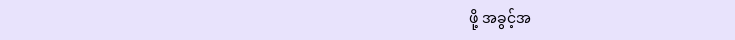ဖို့ အခွင့်အ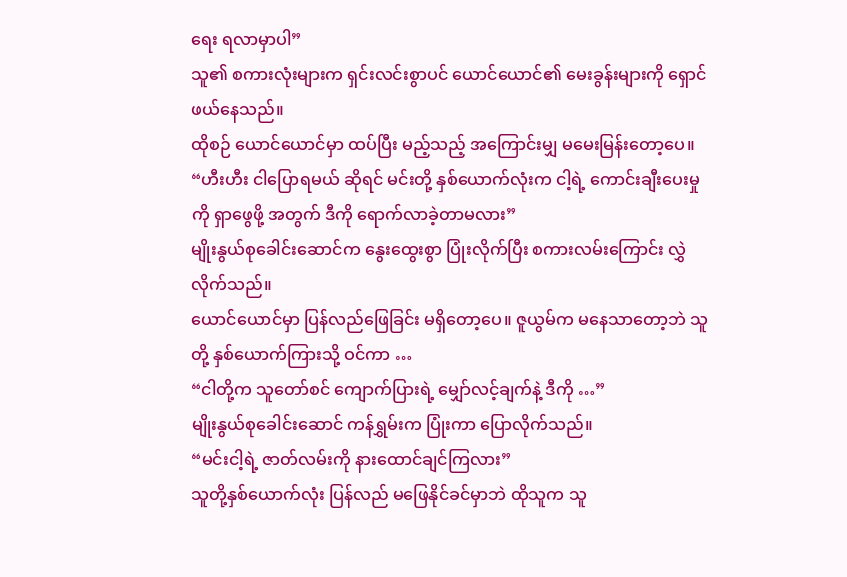ရေး ရလာမှာပါ”
သူ၏ စကားလုံးများက ရှင်းလင်းစွာပင် ယောင်ယောင်၏ မေးခွန်းများကို ရှောင်ဖယ်နေသည်။
ထိုစဉ် ယောင်ယောင်မှာ ထပ်ပြီး မည့်သည့် အကြောင်းမျှ မမေးမြန်းတော့ပေ။
“ဟီးဟီး ငါပြောရမယ် ဆိုရင် မင်းတို့ နှစ်ယောက်လုံးက ငါ့ရဲ့ ကောင်းချီးပေးမှုကို ရှာဖွေဖို့ အတွက် ဒီကို ရောက်လာခဲ့တာမလား”
မျိုးနွယ်စုခေါင်းဆောင်က နွေးထွေးစွာ ပြုံးလိုက်ပြီး စကားလမ်းကြောင်း လွှဲလိုက်သည်။
ယောင်ယောင်မှာ ပြန်လည်ဖြေခြင်း မရှိတော့ပေ။ ဇူယွမ်က မနေသာတော့ဘဲ သူတို့ နှစ်ယောက်ကြားသို့ ဝင်ကာ …
“ငါတို့က သူတော်စင် ကျောက်ပြားရဲ့ မျှော်လင့်ချက်နဲ့ ဒီကို …”
မျိုးနွယ်စုခေါင်းဆောင် ကန်ရွှမ်းက ပြုံးကာ ပြောလိုက်သည်။
“မင်းငါ့ရဲ့ ဇာတ်လမ်းကို နားထောင်ချင်ကြလား”
သူတို့နှစ်ယောက်လုံး ပြန်လည် မဖြေနိုင်ခင်မှာဘဲ ထိုသူက သူ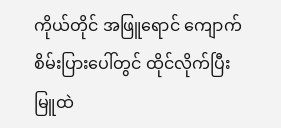ကိုယ်တိုင် အဖြူရောင် ကျောက်စိမ်းပြားပေါ်တွင် ထိုင်လိုက်ပြီး မြူထဲ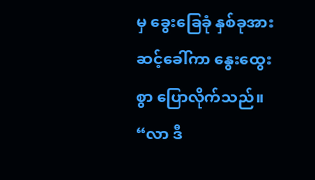မှ ခွေးခြေခုံ နှစ်ခုအား ဆင့်ခေါ်ကာ နွေးထွေးစွာ ပြောလိုက်သည်။
“လာ ဒီ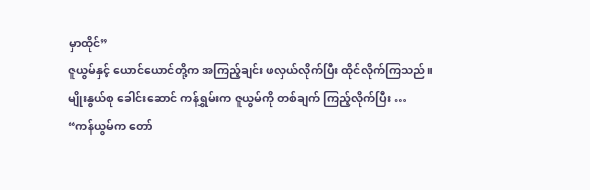မှာထိုင်”
ဇူယွမ်နှင့် ယောင်ယောင်တို့က အကြည့်ချင်း ဖလှယ်လိုက်ပြီး ထိုင်လိုက်ကြသည်။
မျိုးနွယ်စု ခေါင်းဆောင် ကန်ရွှမ်းက ဇူယွမ်ကို တစ်ချက် ကြည့်လိုက်ပြီး …
“ကန်ယွမ်က တော်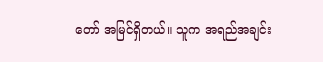တော် အမြင်ရှိတယ်။ သူက အရည်အချင်း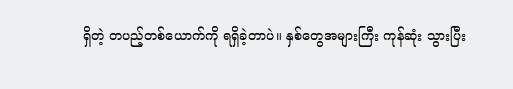ရှိတဲ့ တပည့်တစ်ယောက်ကို ရရှိခဲ့တာပဲ။ နှစ်တွေအများကြီး ကုန်ဆုံး သွားပြီး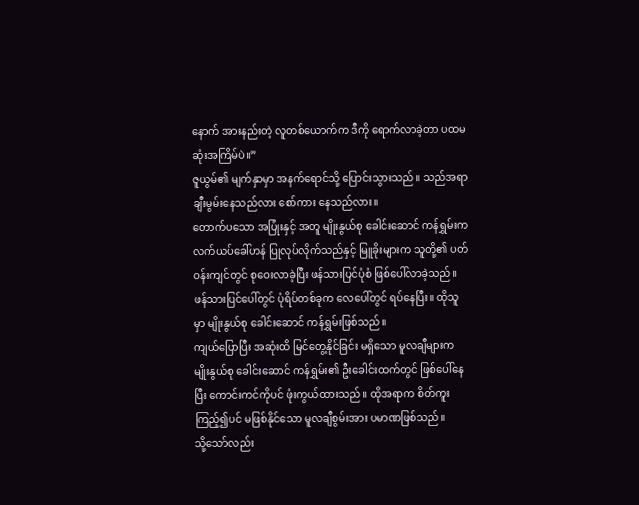နောက် အားနည်းတဲ့ လူတစ်ယောက်က ဒီကို ရောက်လာခဲ့တာ ပထမဆုံးအကြိမ်ပဲ။”
ဇူယွမ်၏ မျက်နှာမှာ အနက်ရောင်သို့ ပြောင်းသွားသည်။ သည်အရာ ချီးမွမ်းနေသည်လား စော်ကား နေသည်လား။
တောက်ပသော အပြုံးနှင့် အတူ မျိုးနွယ်စု ခေါင်းဆောင် ကန်ရွှမ်းက လက်ယပ်ခေါ်ဟန် ပြုလုပ်လိုက်သည်နှင့် မြူခိုးများက သူတို့၏ ပတ်ဝန်းကျင်တွင် စုဝေးလာခဲ့ပြီး ဖန်သားပြင်ပုံစံ ဖြစ်ပေါ်လာခဲ့သည်။
ဖန်သားပြင်ပေါ်တွင် ပုံရိပ်တစ်ခုက လေပေါ်တွင် ရပ်နေပြီး။ ထိုသူမှာ မျိုးနွယ်စု ခေါင်းဆောင် ကန်ရွှမ်းဖြစ်သည်။
ကျယ်ပြောပြီး အဆုံးထိ မြင်တွေ့နိုင်ခြင်း မရှိသော မူလချီများက မျိုးနွယ်စု ခေါင်းဆောင် ကန်ရွှမ်း၏ ဦးခေါင်းထက်တွင် ဖြစ်ပေါ်နေပြီး ကောင်းကင်ကိုပင် ဖုံးကွယ်ထားသည်။ ထိုအရာက စိတ်ကူးကြည့်၍ပင် မဖြစ်နိုင်သော မူလချီစွမ်းအား ပမာဏဖြစ်သည်။
သို့သော်လည်း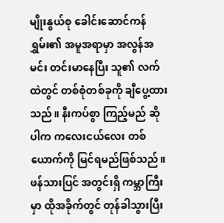မျိုးနွယ်စု ခေါင်းဆောင်ကန်ရွှမ်း၏ အမူအရာမှာ အလွန်အမင်း တင်းမာနေပြီး သူ၏ လက်ထဲတွင် တစ်စုံတစ်ခုကို ချီပွေ့ထားသည်။ နီးကပ်စွာ ကြည့်မည် ဆိုပါက ကလေးငယ်လေး တစ်ယောက်ကို မြင်ရမည်ဖြစ်သည်။
ဖန်သားပြင် အတွင်းရှိ ကမ္ဘာကြီးမှာ ထိုအခိုက်တွင် တုန်ခါသွားပြီး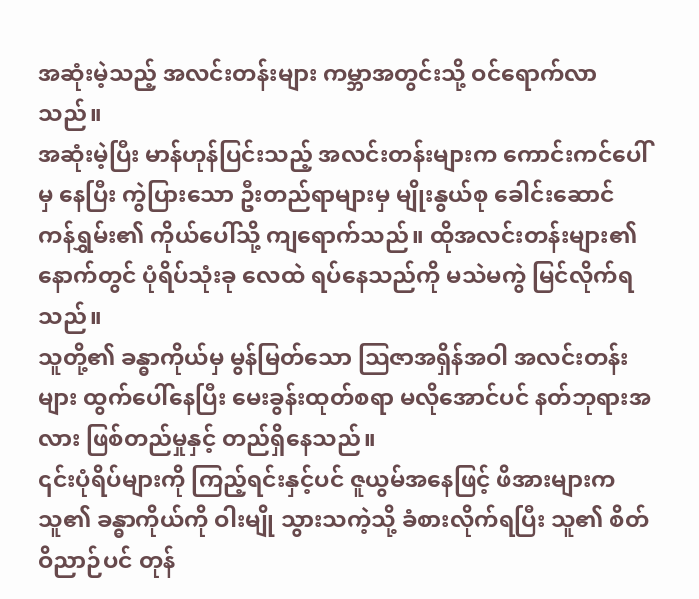အဆုံးမဲ့သည့် အလင်းတန်းများ ကမ္ဘာအတွင်းသို့ ဝင်ရောက်လာသည်။
အဆုံးမဲ့ပြီး မာန်ဟုန်ပြင်းသည့် အလင်းတန်းများက ကောင်းကင်ပေါ်မှ နေပြီး ကွဲပြားသော ဦးတည်ရာများမှ မျိုးနွယ်စု ခေါင်းဆောင် ကန်ရွှမ်း၏ ကိုယ်ပေါ်သို့ ကျရောက်သည်။ ထိုအလင်းတန်းများ၏ နောက်တွင် ပုံရိပ်သုံးခု လေထဲ ရပ်နေသည်ကို မသဲမကွဲ မြင်လိုက်ရသည်။
သူတို့၏ ခန္ဓာကိုယ်မှ မွန်မြတ်သော သြဇာအရှိန်အဝါ အလင်းတန်းများ ထွက်ပေါ်နေပြီး မေးခွန်းထုတ်စရာ မလိုအောင်ပင် နတ်ဘုရားအလား ဖြစ်တည်မှုနှင့် တည်ရှိနေသည်။
၎င်းပုံရိပ်များကို ကြည့်ရင်းနှင့်ပင် ဇူယွမ်အနေဖြင့် ဖိအားများက သူ၏ ခန္ဓာကိုယ်ကို ဝါးမျို သွားသကဲ့သို့ ခံစားလိုက်ရပြီး သူ၏ စိတ်ဝိညာဉ်ပင် တုန်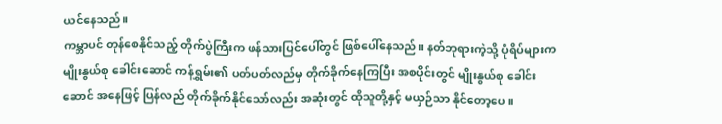ယင်နေသည်။
ကမ္ဘာပင် တုန်စေနိုင်သည့် တိုက်ပွဲကြီးက ဖန်သားပြင်ပေါ်တွင် ဖြစ်ပေါ်နေသည်။ နတ်ဘုရားကဲ့သို့ ပုံရိပ်များက မျိုးနွယ်စု ခေါင်းဆောင် ကန်ရွှမ်း၏ ပတ်ပတ်လည်မှ တိုက်ခိုက်နေကြပြီး အစပိုင်းတွင် မျိုးနွယ်စု ခေါင်းဆောင် အနေဖြင့် ပြန်လည် တိုက်ခိုက်နိုင်သော်လည်း အဆုံးတွင် ထိုသူတို့နှင့် မယှဉ်သာ နိုင်တော့ပေ။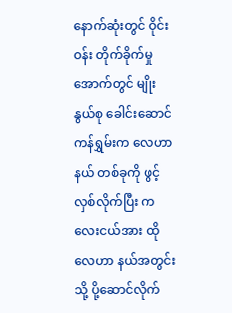နောက်ဆုံးတွင် ဝိုင်းဝန်း တိုက်ခိုက်မှု အောက်တွင် မျိုးနွယ်စု ခေါင်းဆောင် ကန်ရွှမ်းက လေဟာနယ် တစ်ခုကို ဖွင့်လှစ်လိုက်ပြီး ကလေးငယ်အား ထိုလေဟာ နယ်အတွင်းသို့ ပို့ဆောင်လိုက်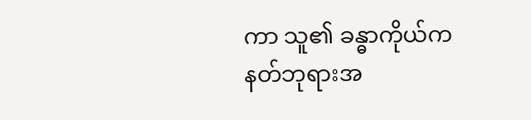ကာ သူ၏ ခန္ဓာကိုယ်က နတ်ဘုရားအ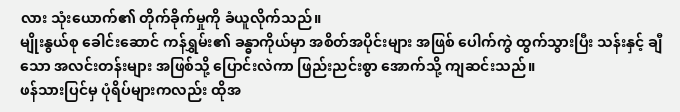လား သုံးယောက်၏ တိုက်ခိုက်မှုကို ခံယူလိုက်သည်။
မျိုးနွယ်စု ခေါင်းဆောင် ကန်ရွှမ်း၏ ခန္ဓာကိုယ်မှာ အစိတ်အပိုင်းများ အဖြစ် ပေါက်ကွဲ ထွက်သွားပြီး သန်းနှင့် ချီသော အလင်းတန်းများ အဖြစ်သို့ ပြောင်းလဲကာ ဖြည်းညင်းစွာ အောက်သို့ ကျဆင်းသည်။
ဖန်သားပြင်မှ ပုံရိပ်များကလည်း ထိုအ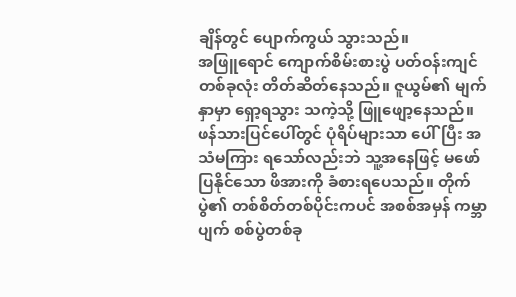ချိန်တွင် ပျောက်ကွယ် သွားသည်။
အဖြူရောင် ကျောက်စိမ်းစားပွဲ ပတ်ဝန်းကျင် တစ်ခုလုံး တိတ်ဆိတ်နေသည်။ ဇူယွမ်၏ မျက်နှာမှာ ရှော့ရသွား သကဲ့သို့ ဖြူဖျော့နေသည်။ ဖန်သားပြင်ပေါ်တွင် ပုံရိပ်များသာ ပေါ်ပြီး အသံမကြား ရသော်လည်းဘဲ သူ့အနေဖြင့် မဖော်ပြနိုင်သော ဖိအားကို ခံစားရပေသည်။ တိုက်ပွဲ၏ တစ်စိတ်တစ်ပိုင်းကပင် အစစ်အမှန် ကမ္ဘာပျက် စစ်ပွဲတစ်ခု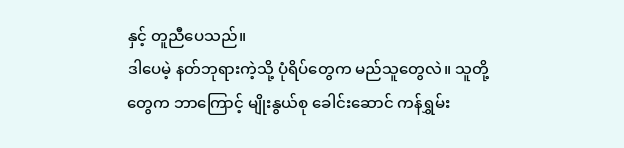နှင့် တူညီပေသည်။
ဒါပေမဲ့ နတ်ဘုရားကဲ့သို့ ပုံရိပ်တွေက မည်သူတွေလဲ။ သူတို့တွေက ဘာကြောင့် မျိုးနွယ်စု ခေါင်းဆောင် ကန်ရွှမ်း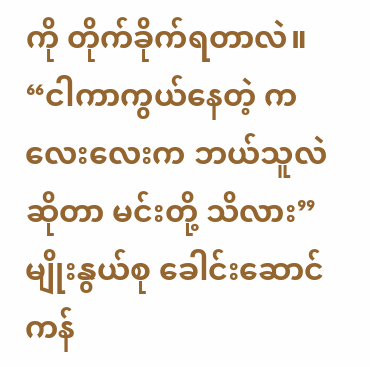ကို တိုက်ခိုက်ရတာလဲ။
“ငါကာကွယ်နေတဲ့ ကလေးလေးက ဘယ်သူလဲဆိုတာ မင်းတို့ သိလား”
မျိုးနွယ်စု ခေါင်းဆောင်ကန်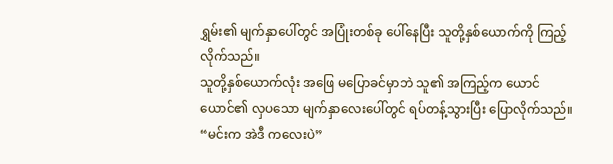ရွှမ်း၏ မျက်နှာပေါ်တွင် အပြုံးတစ်ခု ပေါ်နေပြီး သူတို့နှစ်ယောက်ကို ကြည့်လိုက်သည်။
သူတို့နှစ်ယောက်လုံး အဖြေ မပြောခင်မှာဘဲ သူ၏ အကြည့်က ယောင်ယောင်၏ လှပသော မျက်နှာလေးပေါ်တွင် ရပ်တန့်သွားပြီး ပြောလိုက်သည်။
“မင်းက အဲဒီ ကလေးပဲ”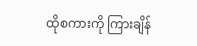ထိုစကားကို ကြားချိန်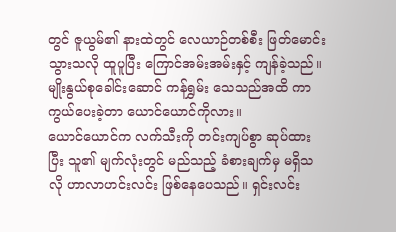တွင် ဇူယွမ်၏ နားထဲတွင် လေယာဉ်တစ်စီး ဖြတ်မောင်း သွားသလို ထူပူပြီး ကြောင်အမ်းအမ်းနှင့် ကျန်ခဲ့သည်။
မျိုးနွယ်စုခေါင်းဆောင် ကန်ရွှမ်း သေသည်အထိ ကာကွယ်ပေးခဲ့တာ ယောင်ယောင်ကိုလား။
ယောင်ယောင်က လက်သီးကို တင်းကျပ်စွာ ဆုပ်ထားပြီး သူ၏ မျက်လုံးတွင် မည်သည့် ခံစားချက်မှ မရှိသလို ဟာလာဟင်းလင်း ဖြစ်နေပေသည်။ ရှင်းလင်း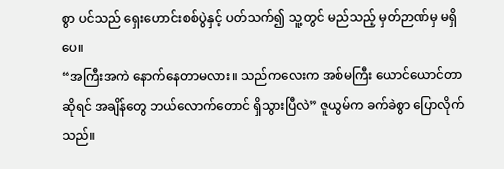စွာ ပင်သည် ရှေးဟောင်းစစ်ပွဲနှင့် ပတ်သက်၍ သူ့တွင် မည်သည့် မှတ်ဉာဏ်မှ မရှိပေ။
“အကြီးအကဲ နောက်နေတာမလား။ သည်ကလေးက အစ်မကြီး ယောင်ယောင်တာ ဆိုရင် အချိန်တွေ ဘယ်လောက်တောင် ရှိသွားပြီလဲ” ဇူယွမ်က ခက်ခဲစွာ ပြောလိုက်သည်။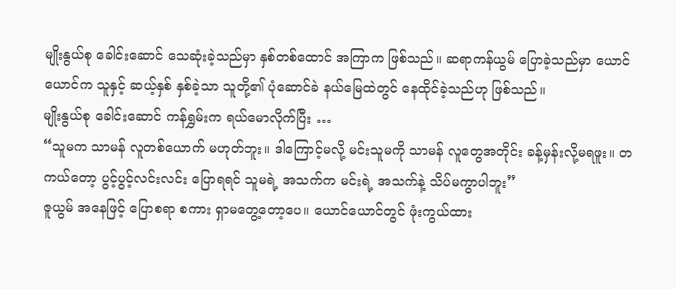မျိုးနွယ်စု ခေါင်းဆောင် သေဆုံးခဲ့သည်မှာ နှစ်တစ်ထောင် အကြာက ဖြစ်သည်။ ဆရာကန်ယွမ် ပြောခဲ့သည်မှာ ယောင်ယောင်က သူနှင့် ဆယ့်နှစ် နှစ်ခဲ့သာ သူတို့၏ ပုံဆောင်ခဲ နယ်မြေထဲတွင် နေထိုင်ခဲ့သည်ဟု ဖြစ်သည်။
မျိုးနွယ်စု ခေါင်းဆောင် ကန်ရွှမ်းက ရယ်မောလိုက်ပြီး …
“သူမက သာမန် လူတစ်ယောက် မဟုတ်ဘူး။ ဒါကြောင့်မလို့ မင်းသူမကို သာမန် လူတွေအတိုင်း ခန့်မှန်းလို့မရဖူး။ တကယ်တော့ ပွင့်ပွင့်လင်းလင်း ပြောရရင် သူမရဲ့ အသက်က မင်းရဲ့ အသက်နဲ့ သိပ်မကွာပါဘူး”
ဇူယွမ် အနေဖြင့် ပြောစရာ စကား ရှာမတွေ့တော့ပေ။ ယောင်ယောင်တွင် ဖုံးကွယ်ထား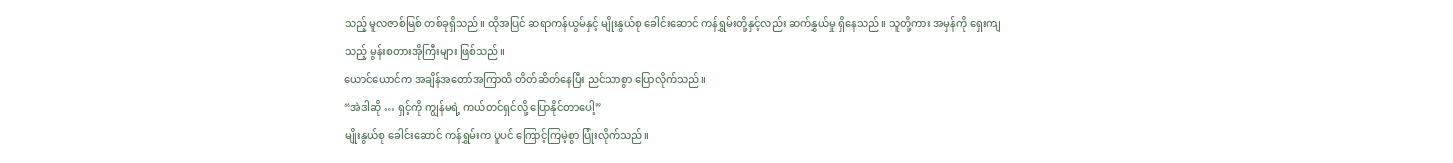သည့် မူလဇာစ်မြစ် တစ်ခုရှိသည်။ ထိုအပြင် ဆရာကန်ယွမ်နှင့် မျိုးနွယ်စု ခေါင်းဆောင် ကန်ရွှမ်းတို့နှင့်လည်း ဆက်နွှယ်မှု ရှိနေသည်။ သူတို့ကား အမှန်ကို ရှေးကျသည့် မွန်းစတားအိုကြီးများ ဖြစ်သည်။
ယောင်ယောင်က အချိန်အတော်အကြာထိ တိတ်ဆိတ်နေပြီး ညင်သာစွာ ပြောလိုက်သည်။
“အဲဒါဆို … ရှင့်ကို ကျွန်မရဲ့ ကယ်တင်ရှင်လို့ ပြောနိုင်တာပေါ့”
မျိုးနွယ်စု ခေါင်းဆောင် ကန်ရွှမ်းက ပူပင် ကြောင့်ကြမဲ့စွာ ပြုံးလိုက်သည်။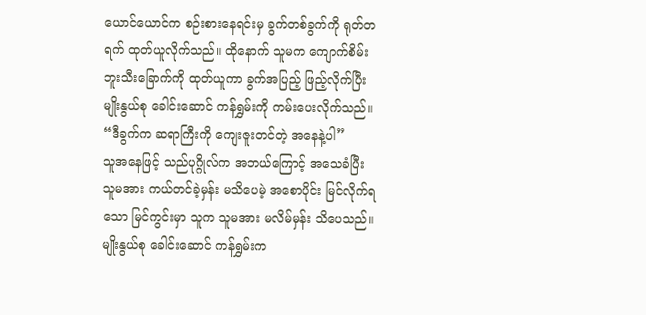ယောင်ယောင်က စဉ်းစားနေရင်းမှ ခွက်တစ်ခွက်ကို ရုတ်တရက် ထုတ်ယူလိုက်သည်။ ထိုနောက် သူမက ကျောက်စိမ်း ဘူးသီးခြောက်ကို ထုတ်ယူကာ ခွက်အပြည့် ဖြည့်လိုက်ပြီး မျိုးနွယ်စု ခေါင်းဆောင် ကန်ရွှမ်းကို ကမ်းပေးလိုက်သည်။
“ဒီခွက်က ဆရာကြီးကို ကျေးဇူးတင်တဲ့ အနေနဲ့ပါ”
သူအနေဖြင့် သည်ပုဂ္ဂိုလ်က အဘယ်ကြောင့် အသေခံပြီး သူမအား ကယ်တင်ခဲ့မှန်း မသိပေမဲ့ အစောပိုင်း မြင်လိုက်ရသော မြင်ကွင်းမှာ သူက သူမအား မလိမ်မှန်း သိပေသည်။
မျိုးနွယ်စု ခေါင်းဆောင် ကန်ရွှမ်းက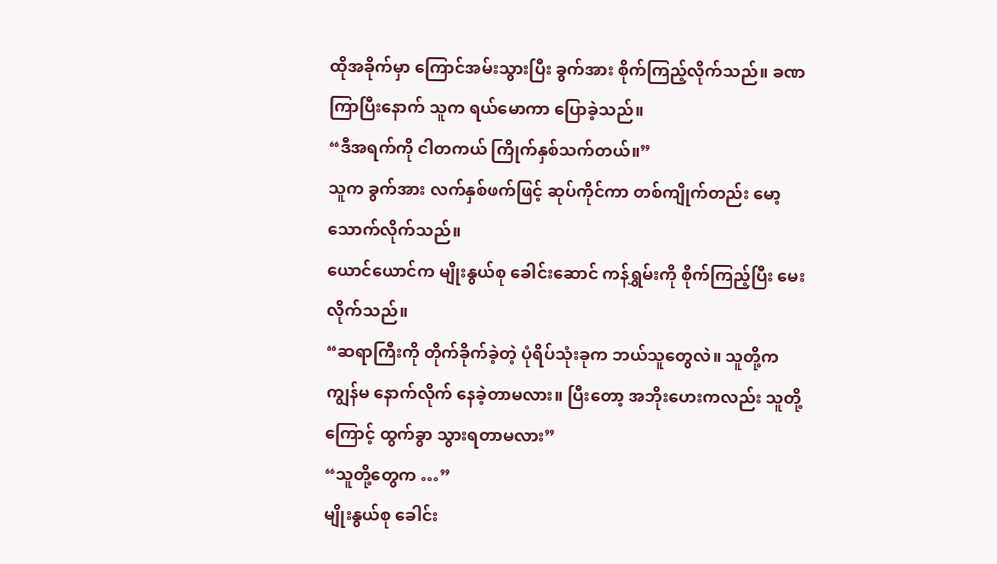ထိုအခိုက်မှာ ကြောင်အမ်းသွားပြီး ခွက်အား စိုက်ကြည့်လိုက်သည်။ ခဏကြာပြီးနောက် သူက ရယ်မောကာ ပြောခဲ့သည်။
“ဒီအရက်ကို ငါတကယ် ကြိုက်နှစ်သက်တယ်။”
သူက ခွက်အား လက်နှစ်ဖက်ဖြင့် ဆုပ်ကိုင်ကာ တစ်ကျိုက်တည်း မော့သောက်လိုက်သည်။
ယောင်ယောင်က မျိုးနွယ်စု ခေါင်းဆောင် ကန်ရွှမ်းကို စိုက်ကြည့်ပြီး မေးလိုက်သည်။
“ဆရာကြီးကို တိုက်ခိုက်ခဲ့တဲ့ ပုံရိပ်သုံးခုက ဘယ်သူတွေလဲ။ သူတို့က ကျွန်မ နောက်လိုက် နေခဲ့တာမလား။ ပြီးတော့ အဘိုးဟေးကလည်း သူတို့ကြောင့် ထွက်ခွာ သွားရတာမလား”
“သူတို့တွေက …”
မျိုးနွယ်စု ခေါင်း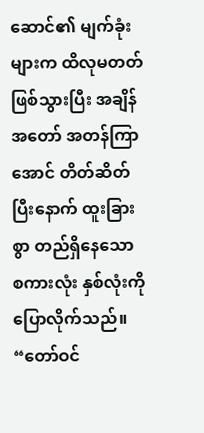ဆောင်၏ မျက်ခုံးများက ထိလုမတတ် ဖြစ်သွားပြီး အချိန်အတော် အတန်ကြာအောင် တိတ်ဆိတ်ပြီးနောက် ထူးခြားစွာ တည်ရှိနေသော စကားလုံး နှစ်လုံးကို ပြောလိုက်သည်။
“တော်ဝင်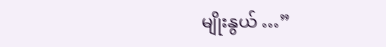မျိုးနွယ် …”